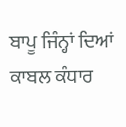ਬਾਪੂ ਜਿੰਨ੍ਹਾਂ ਦਿਆਂ ਕਾਬਲ ਕੰਧਾਰ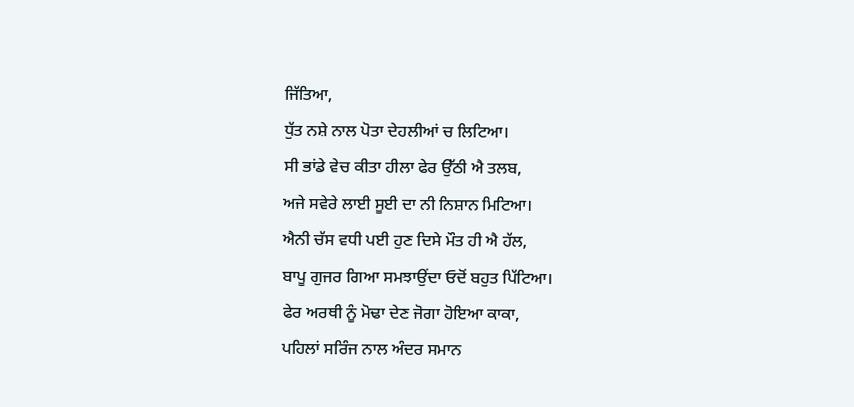ਜਿੱਤਿਆ,
ਧੁੱਤ ਨਸ਼ੇ ਨਾਲ ਪੋਤਾ ਦੇਹਲੀਆਂ ਚ ਲਿਟਿਆ।
ਸੀ ਭਾਂਡੇ ਵੇਚ ਕੀਤਾ ਹੀਲਾ ਫੇਰ ਉੱਠੀ ਐ ਤਲਬ,
ਅਜੇ ਸਵੇਰੇ ਲਾਈ ਸੂਈ ਦਾ ਨੀ ਨਿਸ਼ਾਨ ਮਿਟਿਆ।
ਐਨੀ ਚੱਸ ਵਧੀ ਪਈ ਹੁਣ ਦਿਸੇ ਮੌਤ ਹੀ ਐ ਹੱਲ,
ਬਾਪੂ ਗੁਜਰ ਗਿਆ ਸਮਝਾਉਂਦਾ ਓਦੋਂ ਬਹੁਤ ਪਿੱਟਿਆ।
ਫੇਰ ਅਰਥੀ ਨੂੰ ਮੋਢਾ ਦੇਣ ਜੋਗਾ ਹੋਇਆ ਕਾਕਾ,
ਪਹਿਲਾਂ ਸਰਿੰਜ ਨਾਲ ਅੰਦਰ ਸਮਾਨ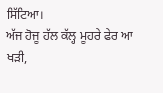ਸਿੱਟਿਆ।
ਅੱਜ ਹੋਜੂ ਹੱਲ ਕੱਲ੍ਹ ਮੂਹਰੇ ਫੇਰ ਆ ਖੜੀ,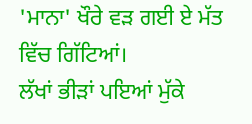'ਮਾਨਾ' ਖੌਰੇ ਵੜ ਗਈ ਏ ਮੱਤ ਵਿੱਚ ਗਿੱਟਿਆਂ।
ਲੱਖਾਂ ਭੀੜਾਂ ਪਇਆਂ ਮੁੱਕੇ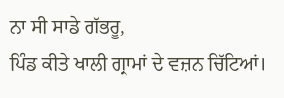ਨਾ ਸੀ ਸਾਡੇ ਗੱਭਰੂ,
ਪਿੰਡ ਕੀਤੇ ਖਾਲੀ ਗ੍ਰਾਮਾਂ ਦੇ ਵਜ਼ਨ ਚਿੱਟਿਆਂ।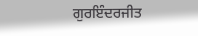ਗੁਰਇੰਦਰਜੀਤ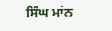ਸਿੰਘ ਮਾਂਨ